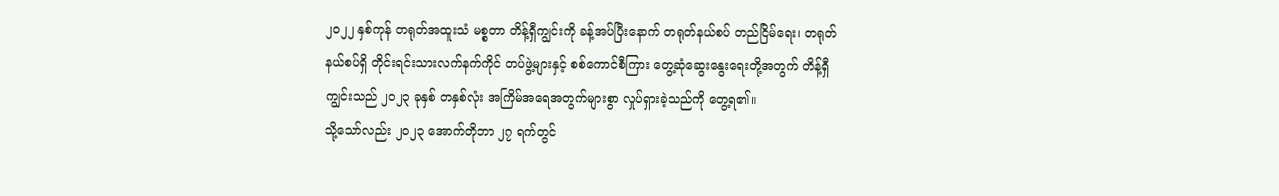၂၀၂၂ နှစ်ကုန် တရုတ်အထူးသံ မစ္စတာ တိန့်ရှီကျွင်းကို ခန့်အပ်ပြီးနောက် တရုတ်နယ်စပ် တည်ငြိမ်ရေး၊ တရုတ်နယ်စပ်ရှိ တိုင်းရင်းသားလက်နက်ကိုင် တပ်ဖွဲ့များနှင့် စစ်ကောင်စီကြား တွေ့ဆုံဆွေးနွေးရေးတို့အတွက် တိန့်ရှီကျွင်းသည် ၂၀၂၃ ခုနှစ် တနှစ်လုံး အကြိမ်အရေအတွက်များစွာ လှုပ်ရှားခဲ့သည်ကို တွေ့ရ၏။
သို့သော်လည်း ၂၀၂၃ အောက်တိုဘာ ၂၇ ရက်တွင်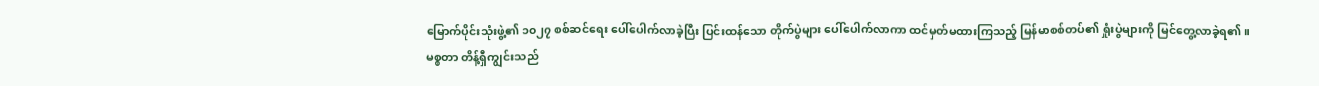မြောက်ပိုင်းသုံးဖွဲ့၏ ၁၀၂၇ စစ်ဆင်ရေး ပေါ်ပေါက်လာခဲ့ပြီး ပြင်းထန်သော တိုက်ပွဲများ ပေါ်ပေါက်လာကာ ထင်မှတ်မထားကြသည့် မြန်မာစစ်တပ်၏ ရှုံးပွဲများကို မြင်တွေ့လာခဲ့ရ၏။
မစ္စတာ တိန့်ရှီကျွင်းသည်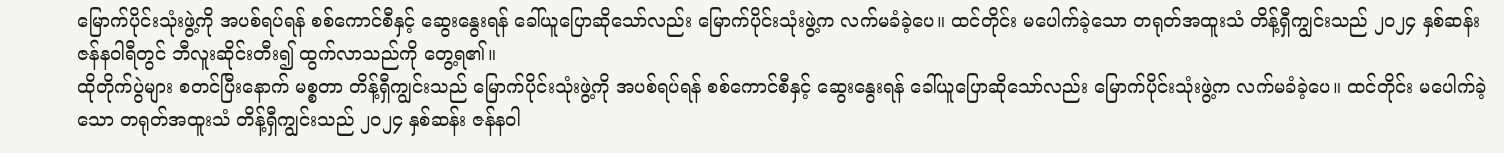မြောက်ပိုင်းသုံးဖွဲ့ကို အပစ်ရပ်ရန် စစ်ကောင်စီနှင့် ဆွေးနွေးရန် ခေါ်ယူပြောဆိုသော်လည်း မြောက်ပိုင်းသုံးဖွဲ့က လက်မခံခဲ့ပေ။ ထင်တိုင်း မပေါက်ခဲ့သော တရုတ်အထူးသံ တိန့်ရှီကျွင်းသည် ၂၀၂၄ နှစ်ဆန်း ဇန်နဝါရီတွင် ဘီလူးဆိုင်းတီး၍ ထွက်လာသည်ကို တွေ့ရ၏။
ထိုတိုက်ပွဲများ စတင်ပြီးနောက် မစ္စတာ တိန့်ရှီကျွင်းသည် မြောက်ပိုင်းသုံးဖွဲ့ကို အပစ်ရပ်ရန် စစ်ကောင်စီနှင့် ဆွေးနွေးရန် ခေါ်ယူပြောဆိုသော်လည်း မြောက်ပိုင်းသုံးဖွဲ့က လက်မခံခဲ့ပေ။ ထင်တိုင်း မပေါက်ခဲ့သော တရုတ်အထူးသံ တိန့်ရှီကျွင်းသည် ၂၀၂၄ နှစ်ဆန်း ဇန်နဝါ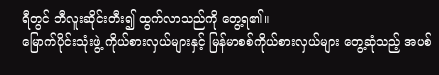ရီတွင် ဘီလူးဆိုင်းတီး၍ ထွက်လာသည်ကို တွေ့ရ၏။
မြောက်ပိုင်းသုံးဖွဲ့ ကိုယ်စားလှယ်များနှင့် မြန်မာစစ်ကိုယ်စားလှယ်များ တွေ့ဆုံသည့် အပစ်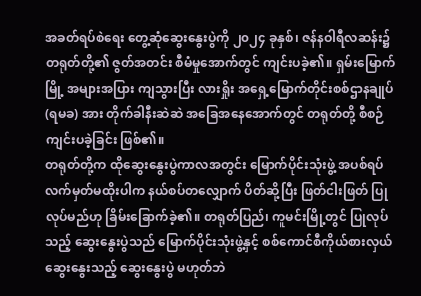အခတ်ရပ်စဲရေး တွေ့ဆုံဆွေးနွေးပွဲကို ၂၀၂၄ ခုနှစ်၊ ဇန်နဝါရီလဆန်း၌ တရုတ်တို့၏ ဇွတ်အတင်း စီမံမှုအောက်တွင် ကျင်းပခဲ့၏။ ရှမ်းမြောက်မြို့ အများအပြား ကျသွားပြီး လားရှိုး အရှေ့မြောက်တိုင်းစစ်ဌာနချုပ် (ရမခ) အား တိုက်ခါနီးဆဲဆဲ အခြေအနေအောက်တွင် တရုတ်တို့ စီစဉ်ကျင်းပခဲ့ခြင်း ဖြစ်၏။
တရုတ်တို့က ထိုဆွေးနွေးပွဲကာလအတွင်း မြောက်ပိုင်းသုံးဖွဲ့ အပစ်ရပ်လက်မှတ်မထိုးပါက နယ်စပ်တလျှောက် ပိတ်ဆို့ပြီး ဖြတ်ငါးဖြတ် ပြုလုပ်မည်ဟု ခြိမ်းခြောက်ခဲ့၏။ တရုတ်ပြည်၊ ကူမင်းမြို့တွင် ပြုလုပ်သည့် ဆွေးနွေးပွဲသည် မြောက်ပိုင်းသုံးဖွဲ့နှင့် စစ်ကောင်စီကိုယ်စားလှယ် ဆွေးနွေးသည့် ဆွေးနွေးပွဲ မဟုတ်ဘဲ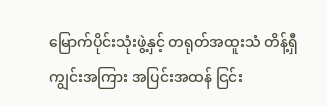မြောက်ပိုင်းသုံးဖွဲ့နှင့် တရုတ်အထူးသံ တိန့်ရှီကျွင်းအကြား အပြင်းအထန် ငြင်း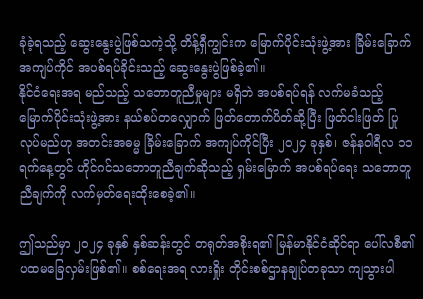ခုံခဲ့ရသည့် ဆွေးနွေးပွဲဖြစ်သကဲ့သို့ တိန့်ရှီကျွင်းက မြောက်ပိုင်းသုံးဖွဲ့အား ခြိမ်းခြောက် အကျပ်ကိုင် အပစ်ရပ်ခိုင်းသည့် ဆွေးနွေးပွဲဖြစ်ခဲ့၏။
နိုင်ငံရေးအရ မည်သည့် သဘောတူညီမှုများ မရှိဘဲ အပစ်ရပ်ရန် လက်မခံသည့် မြောက်ပိုင်းသုံးဖွဲ့အား နယ်စပ်တလျှောက် ဖြတ်တောက်ပိတ်ဆို့ပြီး ဖြတ်ငါးဖြတ် ပြုလုပ်မည်ဟု အတင်းအဓမ္မ ခြိမ်းခြောက် အကျပ်ကိုင်ပြီး ၂၀၂၄ ခုနှစ်၊ ဇန်နဝါရီလ ၁၁ ရက်နေ့တွင် ဟိုင်ဂင်သဘောတူညီချက်ဆိုသည့် ရှမ်းမြောက် အပစ်ရပ်ရေး သဘောတူညီချက်ကို လက်မှတ်ရေးထိုးစေခဲ့၏။

ဤသည်မှာ ၂၀၂၄ ခုနှစ် နှစ်ဆန်းတွင် တရုတ်အစိုးရ၏ မြန်မာနိုင်ငံဆိုင်ရာ ပေါ်လစီ၏ ပထမခြေလှမ်းဖြစ်၏။ စစ်ရေးအရ လားရှိုး တိုင်းစစ်ဌာနချုပ်တခုသာ ကျသွားပါ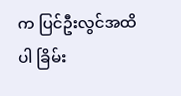က ပြင်ဦးလွင်အထိပါ ခြိမ်း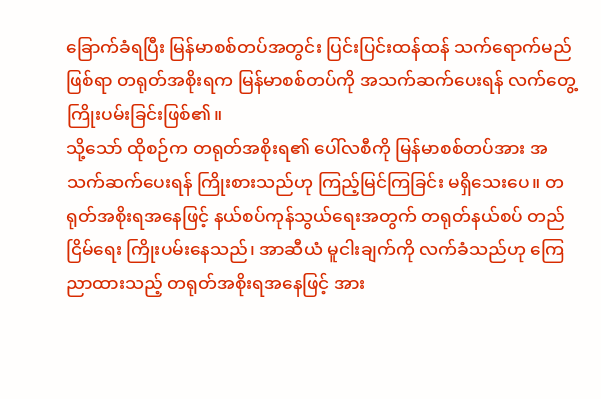ခြောက်ခံရပြီး မြန်မာစစ်တပ်အတွင်း ပြင်းပြင်းထန်ထန် သက်ရောက်မည်ဖြစ်ရာ တရုတ်အစိုးရက မြန်မာစစ်တပ်ကို အသက်ဆက်ပေးရန် လက်တွေ့ကြိုးပမ်းခြင်းဖြစ်၏။
သို့သော် ထိုစဉ်က တရုတ်အစိုးရ၏ ပေါ်လစီကို မြန်မာစစ်တပ်အား အသက်ဆက်ပေးရန် ကြိုးစားသည်ဟု ကြည့်မြင်ကြခြင်း မရှိသေးပေ။ တရုတ်အစိုးရအနေဖြင့် နယ်စပ်ကုန်သွယ်ရေးအတွက် တရုတ်နယ်စပ် တည်ငြိမ်ရေး ကြိုးပမ်းနေသည်၊ အာဆီယံ မူငါးချက်ကို လက်ခံသည်ဟု ကြေညာထားသည့် တရုတ်အစိုးရအနေဖြင့် အား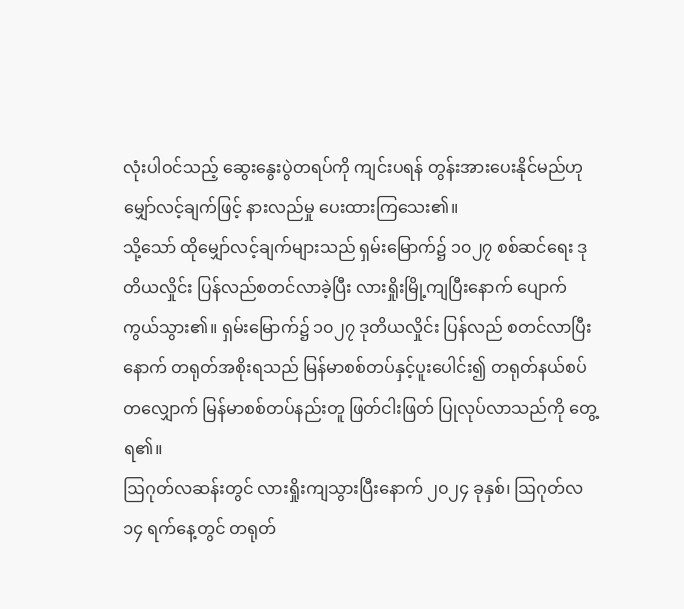လုံးပါဝင်သည့် ဆွေးနွေးပွဲတရပ်ကို ကျင်းပရန် တွန်းအားပေးနိုင်မည်ဟု မျှော်လင့်ချက်ဖြင့် နားလည်မှု ပေးထားကြသေး၏။
သို့သော် ထိုမျှော်လင့်ချက်များသည် ရှမ်းမြောက်၌ ၁၀၂၇ စစ်ဆင်ရေး ဒုတိယလှိုင်း ပြန်လည်စတင်လာခဲ့ပြီး လားရှိုးမြို့ကျပြီးနောက် ပျောက်ကွယ်သွား၏။ ရှမ်းမြောက်၌ ၁၀၂၇ ဒုတိယလှိုင်း ပြန်လည် စတင်လာပြီးနောက် တရုတ်အစိုးရသည် မြန်မာစစ်တပ်နှင့်ပူးပေါင်း၍ တရုတ်နယ်စပ်တလျှောက် မြန်မာစစ်တပ်နည်းတူ ဖြတ်ငါးဖြတ် ပြုလုပ်လာသည်ကို တွေ့ရ၏။
ဩဂုတ်လဆန်းတွင် လားရှိုးကျသွားပြီးနောက် ၂၀၂၄ ခုနှစ်၊ ဩဂုတ်လ ၁၄ ရက်နေ့တွင် တရုတ်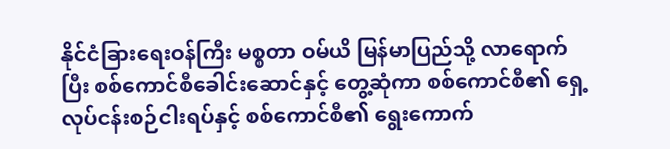နိုင်ငံခြားရေးဝန်ကြီး မစ္စတာ ဝမ်ယိ မြန်မာပြည်သို့ လာရောက်ပြီး စစ်ကောင်စီခေါင်းဆောင်နှင့် တွေ့ဆုံကာ စစ်ကောင်စီ၏ ရှေ့လုပ်ငန်းစဉ်ငါးရပ်နှင့် စစ်ကောင်စီ၏ ရွေးကောက်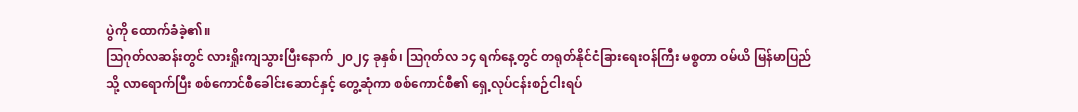ပွဲကို ထောက်ခံခဲ့၏။
ဩဂုတ်လဆန်းတွင် လားရှိုးကျသွားပြီးနောက် ၂၀၂၄ ခုနှစ်၊ ဩဂုတ်လ ၁၄ ရက်နေ့တွင် တရုတ်နိုင်ငံခြားရေးဝန်ကြီး မစ္စတာ ဝမ်ယိ မြန်မာပြည်သို့ လာရောက်ပြီး စစ်ကောင်စီခေါင်းဆောင်နှင့် တွေ့ဆုံကာ စစ်ကောင်စီ၏ ရှေ့လုပ်ငန်းစဉ်ငါးရပ်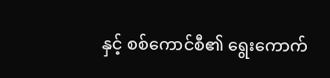နှင့် စစ်ကောင်စီ၏ ရွေးကောက်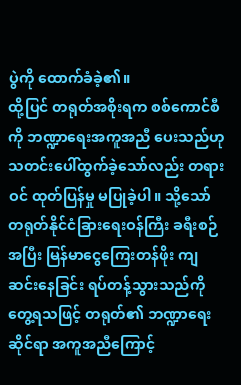ပွဲကို ထောက်ခံခဲ့၏။
ထို့ပြင် တရုတ်အစိုးရက စစ်ကောင်စီကို ဘဏ္ဍာရေးအကူအညီ ပေးသည်ဟု သတင်းပေါ်ထွက်ခဲ့သော်လည်း တရားဝင် ထုတ်ပြန်မှု မပြုခဲ့ပါ။ သို့သော် တရုတ်နိုင်ငံခြားရေးဝန်ကြီး ခရီးစဉ်အပြီး မြန်မာငွေကြေးတန်ဖိုး ကျဆင်းနေခြင်း ရပ်တန့်သွားသည်ကို တွေ့ရသဖြင့် တရုတ်၏ ဘဏ္ဍာရေးဆိုင်ရာ အကူအညီကြောင့်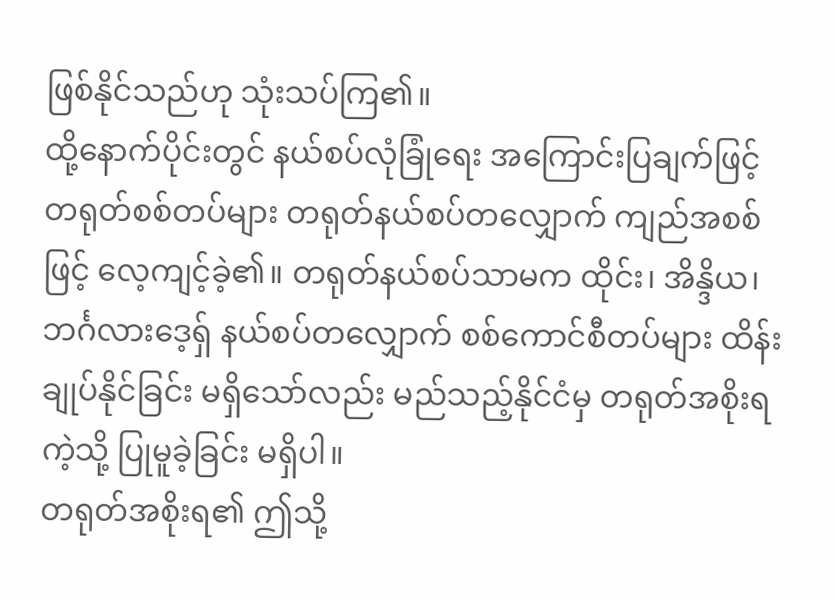ဖြစ်နိုင်သည်ဟု သုံးသပ်ကြ၏။
ထို့နောက်ပိုင်းတွင် နယ်စပ်လုံခြုံရေး အကြောင်းပြချက်ဖြင့် တရုတ်စစ်တပ်များ တရုတ်နယ်စပ်တလျှောက် ကျည်အစစ်ဖြင့် လေ့ကျင့်ခဲ့၏။ တရုတ်နယ်စပ်သာမက ထိုင်း၊ အိန္ဒိယ၊ ဘင်္ဂလားဒေ့ရှ် နယ်စပ်တလျှောက် စစ်ကောင်စီတပ်များ ထိန်းချုပ်နိုင်ခြင်း မရှိသော်လည်း မည်သည့်နိုင်ငံမှ တရုတ်အစိုးရကဲ့သို့ ပြုမူခဲ့ခြင်း မရှိပါ။
တရုတ်အစိုးရ၏ ဤသို့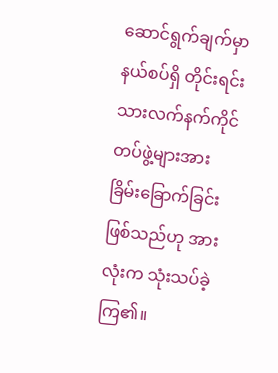ဆောင်ရွက်ချက်မှာ နယ်စပ်ရှိ တိုင်းရင်းသားလက်နက်ကိုင် တပ်ဖွဲ့များအား ခြိမ်းခြောက်ခြင်း ဖြစ်သည်ဟု အားလုံးက သုံးသပ်ခဲ့ကြ၏။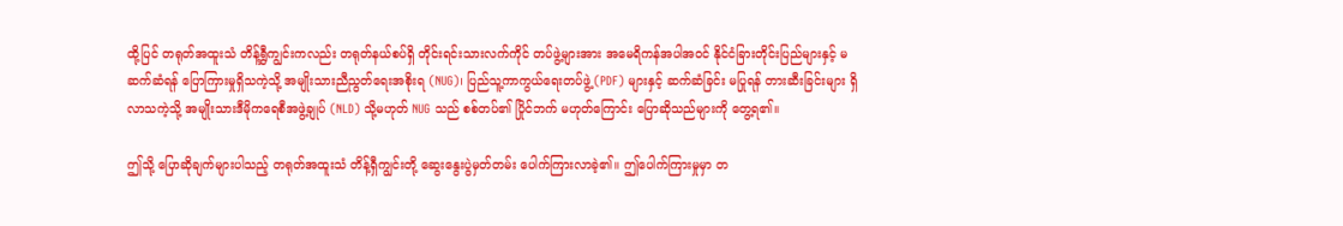ထို့ပြင် တရုတ်အထူးသံ တိန့်ရွှီကျွင်းကလည်း တရုတ်နယ်စပ်ရှိ တိုင်းရင်းသားလက်ကိုင် တပ်ဖွဲ့များအား အမေရိကန်အပါအဝင် နိုင်ငံခြားတိုင်းပြည်များနှင့် မဆက်ဆံရန် ပြောကြားမှုရှိသကဲ့သို့ အမျိုးသားညီညွတ်ရေးအစိုးရ (NUG)၊ ပြည်သူ့ကာကွယ်ရေးတပ်ဖွဲ့ (PDF) များနှင့် ဆက်ဆံခြင်း မပြုရန် တားဆီးခြင်းများ ရှိလာသကဲ့သို့ အမျိုးသားဒီမိုကရေစီအဖွဲ့ချုပ် (NLD) သို့မဟုတ် NUG သည် စစ်တပ်၏ ပြိုင်ဘက် မဟုတ်ကြောင်း ပြောဆိုသည်များကို တွေ့ရ၏။

ဤသို့ ပြောဆိုချက်များပါသည့် တရုတ်အထူးသံ တိန့်ရှီကျွင်းတို့ ဆွေးနွေးပွဲမှတ်တမ်း ပေါက်ကြားလာခဲ့၏။ ဤပေါက်ကြားမှုမှာ တ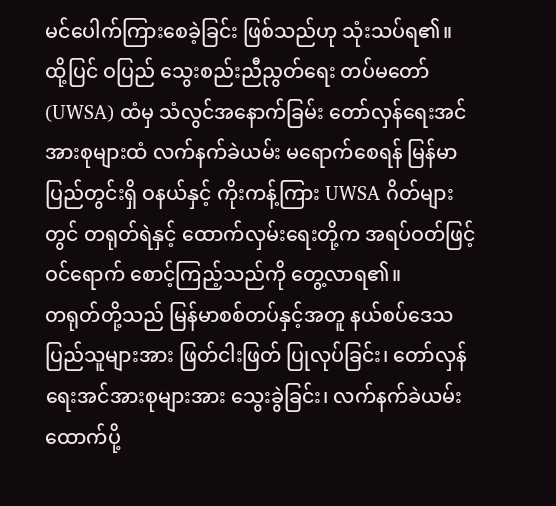မင်ပေါက်ကြားစေခဲ့ခြင်း ဖြစ်သည်ဟု သုံးသပ်ရ၏။
ထို့ပြင် ဝပြည် သွေးစည်းညီညွတ်ရေး တပ်မတော် (UWSA) ထံမှ သံလွင်အနောက်ခြမ်း တော်လှန်ရေးအင်အားစုများထံ လက်နက်ခဲယမ်း မရောက်စေရန် မြန်မာပြည်တွင်းရှိ ဝနယ်နှင့် ကိုးကန့်ကြား UWSA ဂိတ်များတွင် တရုတ်ရဲနှင့် ထောက်လှမ်းရေးတို့က အရပ်ဝတ်ဖြင့် ဝင်ရောက် စောင့်ကြည့်သည်ကို တွေ့လာရ၏။
တရုတ်တို့သည် မြန်မာစစ်တပ်နှင့်အတူ နယ်စပ်ဒေသ ပြည်သူများအား ဖြတ်ငါးဖြတ် ပြုလုပ်ခြင်း၊ တော်လှန်ရေးအင်အားစုများအား သွေးခွဲခြင်း၊ လက်နက်ခဲယမ်း ထောက်ပို့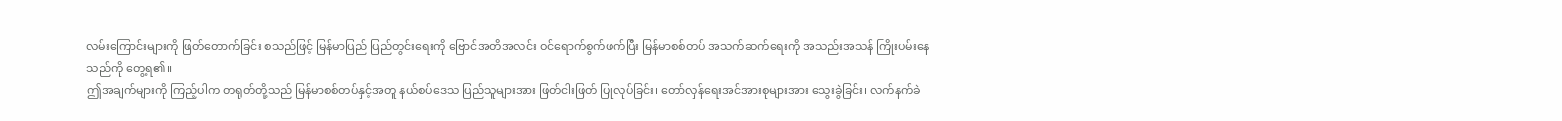လမ်းကြောင်းများကို ဖြတ်တောက်ခြင်း စသည်ဖြင့် မြန်မာပြည် ပြည်တွင်းရေးကို ဗြောင်အတိအလင်း ဝင်ရောက်စွက်ဖက်ပြီး မြန်မာစစ်တပ် အသက်ဆက်ရေးကို အသည်းအသန် ကြိုးပမ်းနေသည်ကို တွေ့ရ၏။
ဤအချက်များကို ကြည့်ပါက တရုတ်တို့သည် မြန်မာစစ်တပ်နှင့်အတူ နယ်စပ်ဒေသ ပြည်သူများအား ဖြတ်ငါးဖြတ် ပြုလုပ်ခြင်း၊ တော်လှန်ရေးအင်အားစုများအား သွေးခွဲခြင်း၊ လက်နက်ခဲ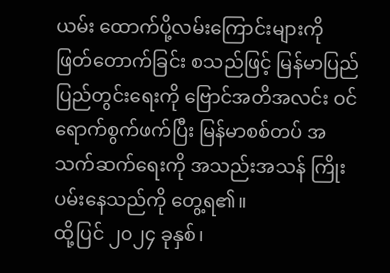ယမ်း ထောက်ပို့လမ်းကြောင်းများကို ဖြတ်တောက်ခြင်း စသည်ဖြင့် မြန်မာပြည် ပြည်တွင်းရေးကို ဗြောင်အတိအလင်း ဝင်ရောက်စွက်ဖက်ပြီး မြန်မာစစ်တပ် အသက်ဆက်ရေးကို အသည်းအသန် ကြိုးပမ်းနေသည်ကို တွေ့ရ၏။
ထို့ပြင် ၂၀၂၄ ခုနှစ်၊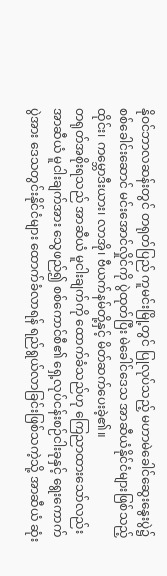နိုဝင်ဘာလဆန်းတွင် တရုတ်ပြည် ကူမင်းမြို့တွင် ပြုလုပ်သည့် မဟာမဲခေါင်ဆွေးနွေးပွဲ၌ စစ်ခေါင်းဆောင် မင်းအောင်လှိုင်ကို ပွဲထုတ်ပြီး မဲခေါင်ဒေသ အာဆီယံနိုင်ငံများဖြစ်သည့် ထိုင်း၊ ကမ္ဘောဒီးယား၊ လာအို၊ ဗီယက်နမ်တို့နှင့် မိတ်ဆက်ပေးခဲ့၏။
တရုတ်အစိုးရသည် အာဆီယံ မူငါးချက်ကို ထောက်ခံသည်ဟု ကြေညာထားသော်လည်း အာဆီယံ မူငါးချက်အား သွေဖည်၍ စစ်ကောင်စီ၏ ရှေ့လုပ်ငန်းစဉ်ငါးခုနှင့် ရွေးကောက်ပွဲအား ဒေသတွင်းနိုင်ငံများ ထောက်ခံလာရန် ရည်ရွယ်လာခြင်းဖြစ်သကဲ့သို့ အာဆီယံ ဆုံး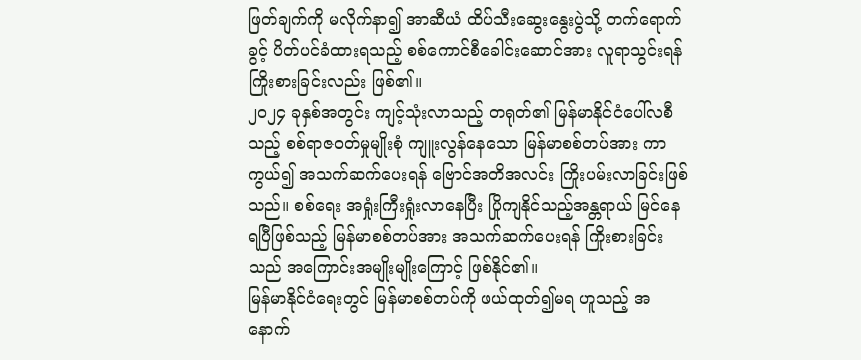ဖြတ်ချက်ကို မလိုက်နာ၍ အာဆီယံ ထိပ်သီးဆွေးနွေးပွဲသို့ တက်ရောက်ခွင့် ပိတ်ပင်ခံထားရသည့် စစ်ကောင်စီခေါင်းဆောင်အား လူရာသွင်းရန် ကြိုးစားခြင်းလည်း ဖြစ်၏။
၂၀၂၄ ခုနှစ်အတွင်း ကျင့်သုံးလာသည့် တရုတ်၏ မြန်မာနိုင်ငံပေါ်လစီသည့် စစ်ရာဇဝတ်မှုမျိုးစုံ ကျူးလွန်နေသော မြန်မာစစ်တပ်အား ကာကွယ်၍ အသက်ဆက်ပေးရန် ဗြောင်အတိအလင်း ကြိုးပမ်းလာခြင်းဖြစ်သည်။ စစ်ရေး အရှုံးကြီးရှုံးလာနေပြီး ပြိုကျနိုင်သည့်အန္တရာယ် မြင်နေရပြီဖြစ်သည့် မြန်မာစစ်တပ်အား အသက်ဆက်ပေးရန် ကြိုးစားခြင်းသည် အကြောင်းအမျိုးမျိုးကြောင့် ဖြစ်နိုင်၏။
မြန်မာနိုင်ငံရေးတွင် မြန်မာစစ်တပ်ကို ဖယ်ထုတ်၍မရ ဟူသည့် အနောက်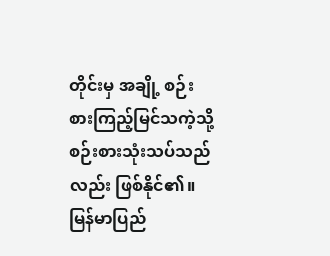တိုင်းမှ အချို့ စဉ်းစားကြည့်မြင်သကဲ့သို့ စဉ်းစားသုံးသပ်သည်လည်း ဖြစ်နိုင်၏။ မြန်မာပြည်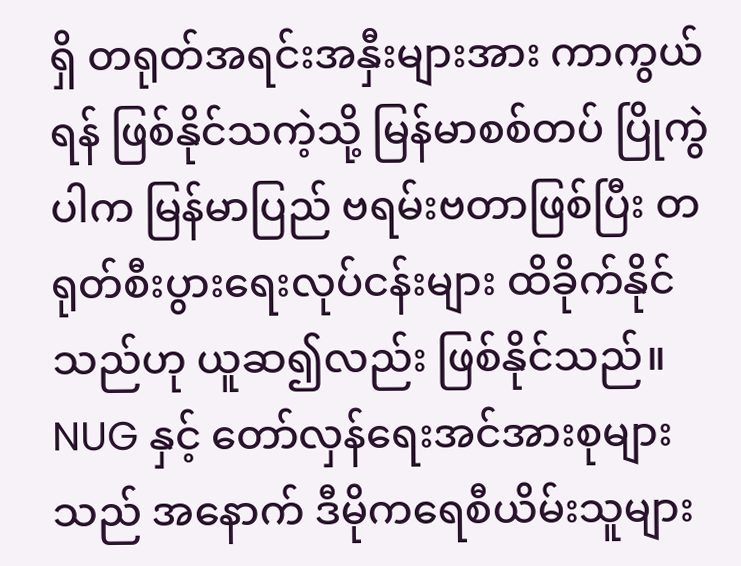ရှိ တရုတ်အရင်းအနှီးများအား ကာကွယ်ရန် ဖြစ်နိုင်သကဲ့သို့ မြန်မာစစ်တပ် ပြိုကွဲပါက မြန်မာပြည် ဗရမ်းဗတာဖြစ်ပြီး တရုတ်စီးပွားရေးလုပ်ငန်းများ ထိခိုက်နိုင်သည်ဟု ယူဆ၍လည်း ဖြစ်နိုင်သည်။
NUG နှင့် တော်လှန်ရေးအင်အားစုများသည် အနောက် ဒီမိုကရေစီယိမ်းသူများ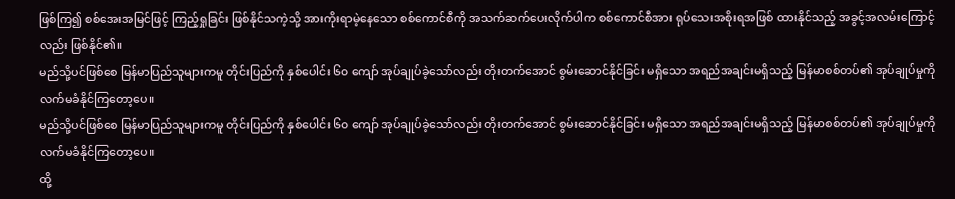ဖြစ်ကြ၍ စစ်အေးအမြင်ဖြင့် ကြည့်ရှုခြင်း ဖြစ်နိုင်သကဲ့သို့ အားကိုးရာမဲ့နေသော စစ်ကောင်စီကို အသက်ဆက်ပေးလိုက်ပါက စစ်ကောင်စီအား ရုပ်သေးအစိုးရအဖြစ် ထားနိုင်သည့် အခွင့်အလမ်းကြောင့်လည်း ဖြစ်နိုင်၏။
မည်သို့ပင်ဖြစ်စေ မြန်မာပြည်သူများကမူ တိုင်းပြည်ကို နှစ်ပေါင်း ၆၀ ကျော် အုပ်ချုပ်ခဲ့သော်လည်း တိုးတက်အောင် စွမ်းဆောင်နိုင်ခြင်း မရှိသော အရည်အချင်းမရှိသည့် မြန်မာစစ်တပ်၏ အုပ်ချုပ်မှုကို လက်မခံနိုင်ကြတော့ပေ။
မည်သို့ပင်ဖြစ်စေ မြန်မာပြည်သူများကမူ တိုင်းပြည်ကို နှစ်ပေါင်း ၆၀ ကျော် အုပ်ချုပ်ခဲ့သော်လည်း တိုးတက်အောင် စွမ်းဆောင်နိုင်ခြင်း မရှိသော အရည်အချင်းမရှိသည့် မြန်မာစစ်တပ်၏ အုပ်ချုပ်မှုကို လက်မခံနိုင်ကြတော့ပေ။
ထို့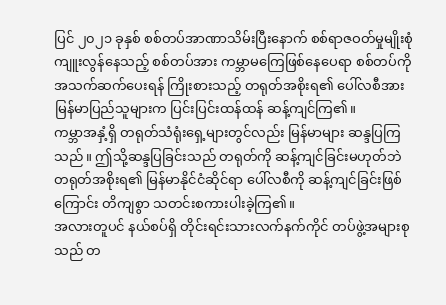ပြင် ၂၀၂၁ ခုနှစ် စစ်တပ်အာဏာသိမ်းပြီးနောက် စစ်ရာဇဝတ်မှုမျိုးစုံ ကျူးလွန်နေသည့် စစ်တပ်အား ကမ္ဘာမကြေဖြစ်နေပေရာ စစ်တပ်ကို အသက်ဆက်ပေးရန် ကြိုးစားသည့် တရုတ်အစိုးရ၏ ပေါ်လစီအား မြန်မာပြည်သူများက ပြင်းပြင်းထန်ထန် ဆန့်ကျင်ကြ၏။
ကမ္ဘာအနှံ့ရှိ တရုတ်သံရုံးရှေ့များတွင်လည်း မြန်မာများ ဆန္ဒပြကြသည်။ ဤသို့ဆန္ဒပြခြင်းသည် တရုတ်ကို ဆန့်ကျင်ခြင်းမဟုတ်ဘဲ တရုတ်အစိုးရ၏ မြန်မာနိုင်ငံဆိုင်ရာ ပေါ်လစီကို ဆန့်ကျင်ခြင်းဖြစ်ကြောင်း တိကျစွာ သတင်းစကားပါးခဲ့ကြ၏။
အလားတူပင် နယ်စပ်ရှိ တိုင်းရင်းသားလက်နက်ကိုင် တပ်ဖွဲ့အများစုသည် တ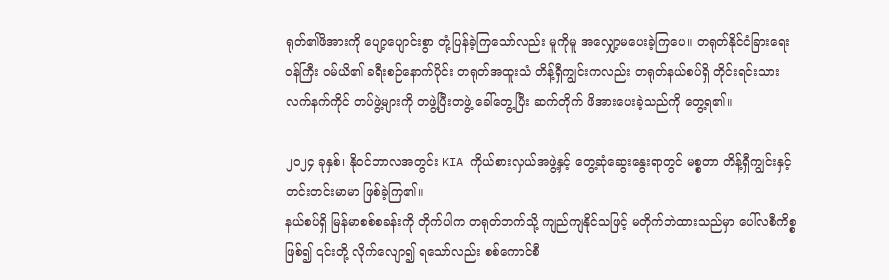ရုတ်၏ဖိအားကို ပျော့ပျောင်းစွာ တုံ့ပြန်ခဲ့ကြသော်လည်း မူကိုမူ အလျှော့မပေးခဲ့ကြပေ။ တရုတ်နိုင်ငံခြားရေးဝန်ကြီး ဝမ်ယိ၏ ခရီးစဉ်နောက်ပိုင်း တရုတ်အထူးသံ တိန့်ရှီကျွင်းကလည်း တရုတ်နယ်စပ်ရှိ တိုင်းရင်းသားလက်နက်ကိုင် တပ်ဖွဲ့များကို တဖွဲ့ပြီးတဖွဲ့ ခေါ်တွေ့ပြီး ဆက်တိုက် ဖိအားပေးခဲ့သည်ကို တွေ့ရ၏။

၂၀၂၄ ခုနှစ်၊ နိုဝင်ဘာလအတွင်း KIA ကိုယ်စားလှယ်အဖွဲ့နှင့် တွေ့ဆုံဆွေးနွေးရာတွင် မစ္စတာ တိန့်ရှီကျွင်းနှင့် တင်းတင်းမာမာ ဖြစ်ခဲ့ကြ၏။
နယ်စပ်ရှိ မြန်မာစစ်စခန်းကို တိုက်ပါက တရုတ်ဘက်သို့ ကျည်ကျနိုင်သဖြင့် မတိုက်ဘဲထားသည်မှာ ပေါ်လစီကိစ္စဖြစ်၍ ၎င်းတို့ လိုက်လျော၍ ရသော်လည်း စစ်ကောင်စီ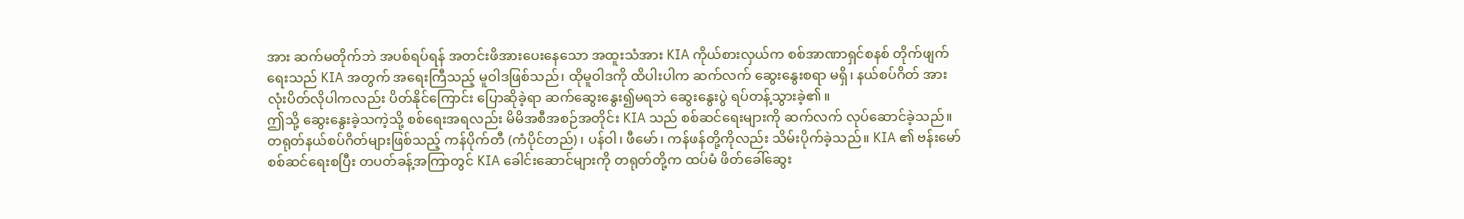အား ဆက်မတိုက်ဘဲ အပစ်ရပ်ရန် အတင်းဖိအားပေးနေသော အထူးသံအား KIA ကိုယ်စားလှယ်က စစ်အာဏာရှင်စနစ် တိုက်ဖျက်ရေးသည် KIA အတွက် အရေးကြီသည့် မူဝါဒဖြစ်သည်၊ ထိုမူဝါဒကို ထိပါးပါက ဆက်လက် ဆွေးနွေးစရာ မရှိ၊ နယ်စပ်ဂိတ် အားလုံးပိတ်လိုပါကလည်း ပိတ်နိုင်ကြောင်း ပြောဆိုခဲ့ရာ ဆက်ဆွေးနွေး၍မရဘဲ ဆွေးနွေးပွဲ ရပ်တန့်သွားခဲ့၏။
ဤသို့ ဆွေးနွေးခဲ့သကဲ့သို့ စစ်ရေးအရလည်း မိမိအစီအစဉ်အတိုင်း KIA သည် စစ်ဆင်ရေးများကို ဆက်လက် လုပ်ဆောင်ခဲ့သည်။ တရုတ်နယ်စပ်ဂိတ်များဖြစ်သည့် ကန်ပိုက်တီ (ကံပိုင်တည်)၊ ပန်ဝါ၊ ဖီမော်၊ ကန်ဖန်တို့ကိုလည်း သိမ်းပိုက်ခဲ့သည်။ KIA ၏ ဗန်းမော်စစ်ဆင်ရေးစပြီး တပတ်ခန့်အကြာတွင် KIA ခေါင်းဆောင်များကို တရုတ်တို့က ထပ်မံ ဖိတ်ခေါ်ဆွေး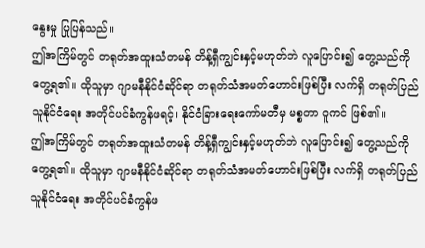နွေးမှု ပြုပြန်သည်။
ဤအကြိမ်တွင် တရုတ်အထူးသံတမန် တိန့်ရှီကျွင်းနှင့်မဟုတ်ဘဲ လူပြောင်း၍ တွေ့သည်ကိုတွေ့ရ၏။ ထိုသူမှာ ဂျာမနီနိုင်ငံဆိုင်ရာ တရုတ်သံအမတ်ဟောင်းဖြစ်ပြီး လက်ရှိ တရုတ်ပြည်သူနိုင်ငံရေး အတိုင်ပင်ခံကွန်ဖရင့်၊ နိုင်ငံခြားရေးကော်မတီမှ မစ္စတာ ဝူကင် ဖြစ်၏။
ဤအကြိမ်တွင် တရုတ်အထူးသံတမန် တိန့်ရှီကျွင်းနှင့်မဟုတ်ဘဲ လူပြောင်း၍ တွေ့သည်ကိုတွေ့ရ၏။ ထိုသူမှာ ဂျာမနီနိုင်ငံဆိုင်ရာ တရုတ်သံအမတ်ဟောင်းဖြစ်ပြီး လက်ရှိ တရုတ်ပြည်သူနိုင်ငံရေး အတိုင်ပင်ခံကွန်ဖ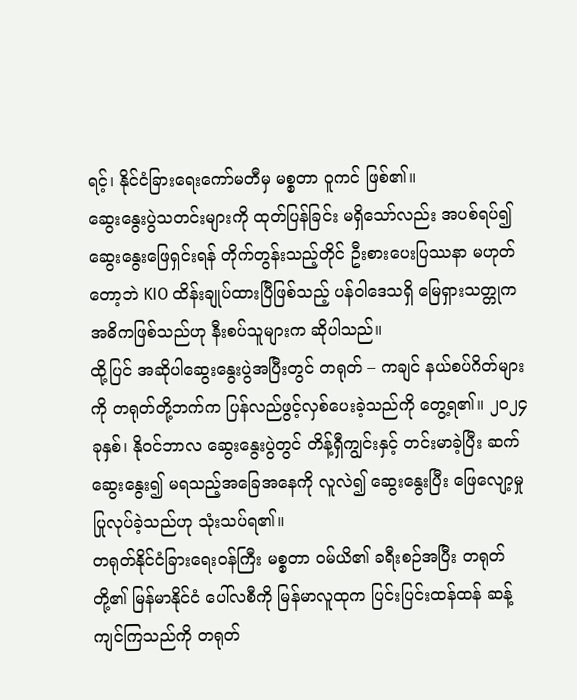ရင့်၊ နိုင်ငံခြားရေးကော်မတီမှ မစ္စတာ ဝူကင် ဖြစ်၏။
ဆွေးနွေးပွဲသတင်းများကို ထုတ်ပြန်ခြင်း မရှိသော်လည်း အပစ်ရပ်၍ ဆွေးနွေးဖြေရှင်းရန် တိုက်တွန်းသည့်တိုင် ဦးစားပေးပြဿနာ မဟုတ်တော့ဘဲ KIO ထိန်းချုပ်ထားပြီဖြစ်သည့် ပန်ဝါဒေသရှိ မြေရှားသတ္တုက အဓိကဖြစ်သည်ဟု နီးစပ်သူများက ဆိုပါသည်။
ထို့ပြင် အဆိုပါဆွေးနွေးပွဲအပြီးတွင် တရုတ် – ကချင် နယ်စပ်ဂိတ်များကို တရုတ်တို့ဘက်က ပြန်လည်ဖွင့်လှစ်ပေးခဲ့သည်ကို တွေ့ရ၏။ ၂၀၂၄ ခုနှစ်၊ နိုဝင်ဘာလ ဆွေးနွေးပွဲတွင် တိန့်ရှီကျွင်းနှင့် တင်းမာခဲ့ပြီး ဆက်ဆွေးနွေး၍ မရသည့်အခြေအနေကို လူလဲ၍ ဆွေးနွေးပြီး ဖြေလျော့မှု ပြုလုပ်ခဲ့သည်ဟု သုံးသပ်ရ၏။
တရုတ်နိုင်ငံခြားရေးဝန်ကြီး မစ္စတာ ဝမ်ယိ၏ ခရီးစဉ်အပြီး တရုတ်တို့၏ မြန်မာနိုင်ငံ ပေါ်လစီကို မြန်မာလူထုက ပြင်းပြင်းထန်ထန် ဆန့်ကျင်ကြသည်ကို တရုတ်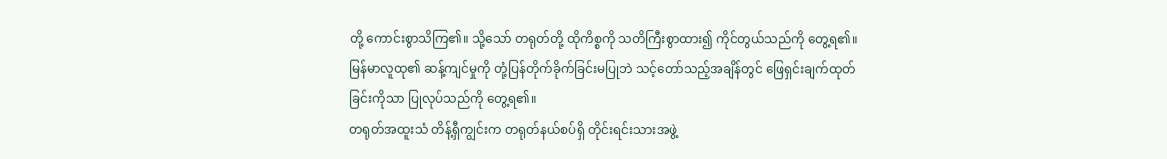တို့ ကောင်းစွာသိကြ၏။ သို့သော် တရုတ်တို့ ထိုကိစ္စကို သတိကြီးစွာထား၍ ကိုင်တွယ်သည်ကို တွေ့ရ၏။ မြန်မာလူထု၏ ဆန့်ကျင်မှုကို တုံ့ပြန်တိုက်ခိုက်ခြင်းမပြုဘဲ သင့်တော်သည့်အချိန်တွင် ဖြေရှင်းချက်ထုတ်ခြင်းကိုသာ ပြုလုပ်သည်ကို တွေ့ရ၏။
တရုတ်အထူးသံ တိန့်ရှီကျွင်းက တရုတ်နယ်စပ်ရှိ တိုင်းရင်းသားအဖွဲ့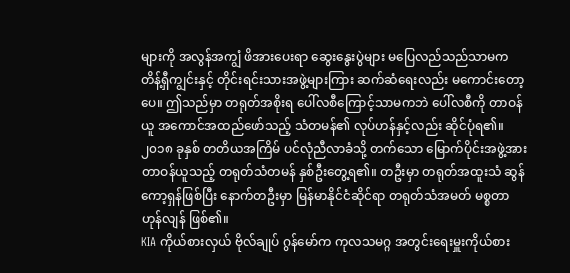များကို အလွန်အကျွံ ဖိအားပေးရာ ဆွေးနွေးပွဲများ မပြေလည်သည်သာမက တိန့်ရှီကျွင်းနှင့် တိုင်းရင်းသားအဖွဲ့များကြား ဆက်ဆံရေးလည်း မကောင်းတော့ပေ။ ဤသည်မှာ တရုတ်အစိုးရ ပေါ်လစီကြောင့်သာမကဘဲ ပေါ်လစီကို တာဝန်ယူ အကောင်အထည်ဖော်သည့် သံတမန်၏ လုပ်ဟန်နှင့်လည်း ဆိုင်ပုံရ၏။
၂၀၁၈ ခုနှစ် တတိယအကြိမ် ပင်လုံညီလာခံသို့ တက်သော မြောက်ပိုင်းအဖွဲ့အား တာဝန်ယူသည့် တရုတ်သံတမန် နှစ်ဦးတွေ့ရ၏။ တဦးမှာ တရုတ်အထူးသံ ဆွန်ကော့ရှန်ဖြစ်ပြီး နောက်တဦးမှာ မြန်မာနိုင်ငံဆိုင်ရာ တရုတ်သံအမတ် မစ္စတာ ဟုန်လျန် ဖြစ်၏။
KIA ကိုယ်စားလှယ် ဗိုလ်ချုပ် ဂွန်မော်က ကုလသမဂ္ဂ အတွင်းရေးမှူးကိုယ်စား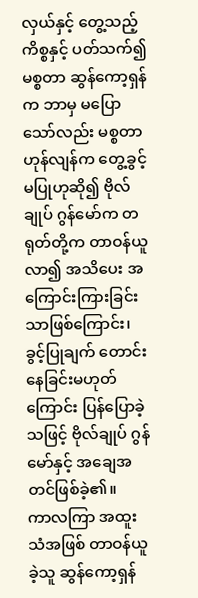လှယ်နှင့် တွေ့သည့်ကိစ္စနှင့် ပတ်သက်၍ မစ္စတာ ဆွန်ကော့ရှန်က ဘာမှ မပြောသော်လည်း မစ္စတာ ဟုန်လျန်က တွေ့ခွင့်မပြုဟုဆို၍ ဗိုလ်ချုပ် ဂွန်မော်က တရုတ်တို့က တာဝန်ယူလာ၍ အသိပေး အကြောင်းကြားခြင်းသာဖြစ်ကြောင်း၊ ခွင့်ပြုချက် တောင်းနေခြင်းမဟုတ်ကြောင်း ပြန်ပြောခဲ့သဖြင့် ဗိုလ်ချုပ် ဂွန်မော်နှင့် အချေအတင်ဖြစ်ခဲ့၏။
ကာလကြာ အထူးသံအဖြစ် တာဝန်ယူခဲ့သူ ဆွန်ကော့ရှန်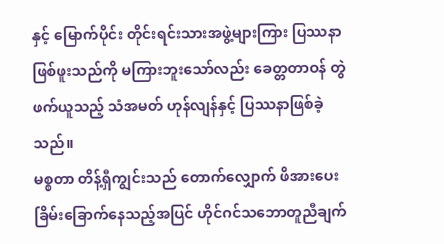နှင့် မြောက်ပိုင်း တိုင်းရင်းသားအဖွဲ့များကြား ပြဿနာဖြစ်ဖူးသည်ကို မကြားဘူးသော်လည်း ခေတ္တတာဝန် တွဲဖက်ယူသည့် သံအမတ် ဟုန်လျန်နှင့် ပြဿနာဖြစ်ခဲ့သည်။
မစ္စတာ တိန့်ရှီကျွင်းသည် တောက်လျှောက် ဖိအားပေး ခြိမ်းခြောက်နေသည့်အပြင် ဟိုင်ဂင်သဘောတူညီချက်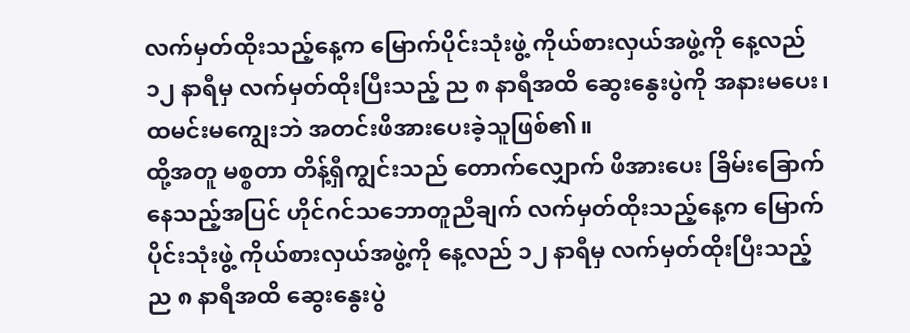လက်မှတ်ထိုးသည့်နေ့က မြောက်ပိုင်းသုံးဖွဲ့ ကိုယ်စားလှယ်အဖွဲ့ကို နေ့လည် ၁၂ နာရီမှ လက်မှတ်ထိုးပြီးသည့် ည ၈ နာရီအထိ ဆွေးနွေးပွဲကို အနားမပေး၊ ထမင်းမကျွေးဘဲ အတင်းဖိအားပေးခဲ့သူဖြစ်၏။
ထို့အတူ မစ္စတာ တိန့်ရှီကျွင်းသည် တောက်လျှောက် ဖိအားပေး ခြိမ်းခြောက်နေသည့်အပြင် ဟိုင်ဂင်သဘောတူညီချက် လက်မှတ်ထိုးသည့်နေ့က မြောက်ပိုင်းသုံးဖွဲ့ ကိုယ်စားလှယ်အဖွဲ့ကို နေ့လည် ၁၂ နာရီမှ လက်မှတ်ထိုးပြီးသည့် ည ၈ နာရီအထိ ဆွေးနွေးပွဲ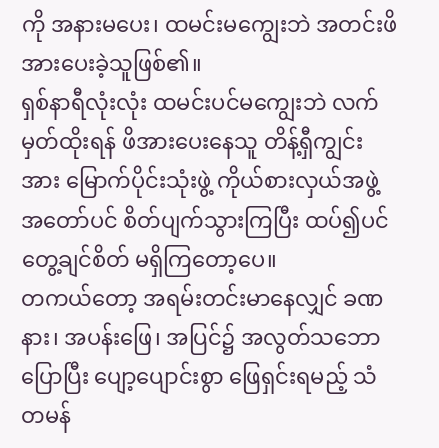ကို အနားမပေး၊ ထမင်းမကျွေးဘဲ အတင်းဖိအားပေးခဲ့သူဖြစ်၏။
ရှစ်နာရီလုံးလုံး ထမင်းပင်မကျွေးဘဲ လက်မှတ်ထိုးရန် ဖိအားပေးနေသူ တိန့်ရှီကျွင်းအား မြောက်ပိုင်းသုံးဖွဲ့ ကိုယ်စားလှယ်အဖွဲ့ အတော်ပင် စိတ်ပျက်သွားကြပြီး ထပ်၍ပင် တွေ့ချင်စိတ် မရှိကြတော့ပေ။
တကယ်တော့ အရမ်းတင်းမာနေလျှင် ခဏနား၊ အပန်းဖြေ၊ အပြင်၌ အလွတ်သဘောပြောပြီး ပျော့ပျောင်းစွာ ဖြေရှင်းရမည့် သံတမန်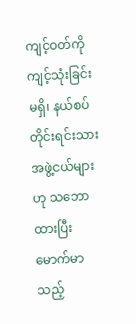ကျင့်ဝတ်ကို ကျင့်သုံးခြင်းမရှိ၊ နယ်စပ်တိုင်းရင်းသား အဖွဲ့ငယ်များဟု သဘောထားပြီး မောက်မာသည့်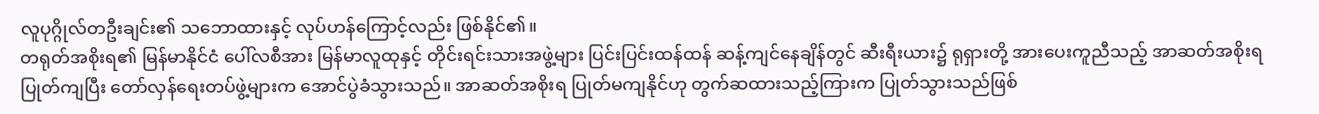လူပုဂ္ဂိုလ်တဦးချင်း၏ သဘောထားနှင့် လုပ်ဟန်ကြောင့်လည်း ဖြစ်နိုင်၏။
တရုတ်အစိုးရ၏ မြန်မာနိုင်ငံ ပေါ်လစီအား မြန်မာလူထုနှင့် တိုင်းရင်းသားအဖွဲ့များ ပြင်းပြင်းထန်ထန် ဆန့်ကျင်နေချိန်တွင် ဆီးရီးယား၌ ရုရှားတို့ အားပေးကူညီသည့် အာဆတ်အစိုးရ ပြုတ်ကျပြီး တော်လှန်ရေးတပ်ဖွဲ့များက အောင်ပွဲခံသွားသည်။ အာဆတ်အစိုးရ ပြုတ်မကျနိုင်ဟု တွက်ဆထားသည့်ကြားက ပြုတ်သွားသည်ဖြစ်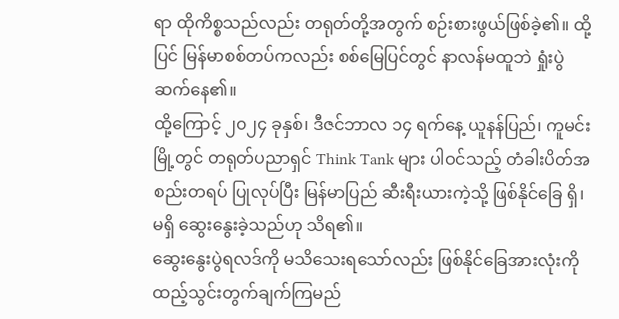ရာ ထိုကိစ္စသည်လည်း တရုတ်တို့အတွက် စဉ်းစားဖွယ်ဖြစ်ခဲ့၏။ ထို့ပြင် မြန်မာစစ်တပ်ကလည်း စစ်မြေပြင်တွင် နာလန်မထူဘဲ ရှုံးပွဲဆက်နေ၏။
ထို့ကြောင့် ၂၀၂၄ ခုနှစ်၊ ဒီဇင်ဘာလ ၁၄ ရက်နေ့ ယူနန်ပြည်၊ ကူမင်းမြို့တွင် တရုတ်ပညာရှင် Think Tank များ ပါဝင်သည့် တံခါးပိတ်အစည်းတရပ် ပြုလုပ်ပြီး မြန်မာပြည် ဆီးရီးယားကဲ့သို့ ဖြစ်နိုင်ခြေ ရှိ၊ မရှိ ဆွေးနွေးခဲ့သည်ဟု သိရ၏။
ဆွေးနွေးပွဲရလဒ်ကို မသိသေးရသော်လည်း ဖြစ်နိုင်ခြေအားလုံးကို ထည့်သွင်းတွက်ချက်ကြမည်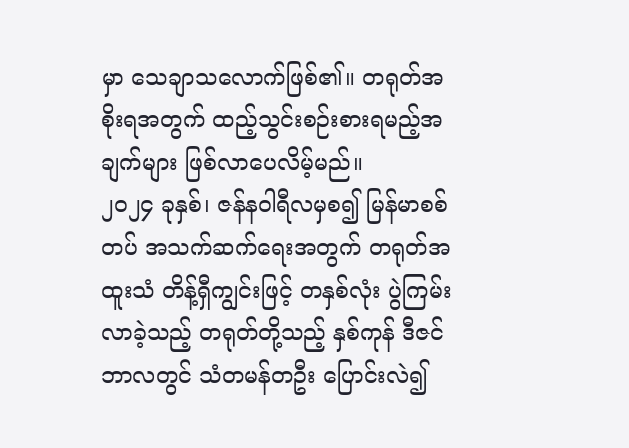မှာ သေချာသလောက်ဖြစ်၏။ တရုတ်အစိုးရအတွက် ထည့်သွင်းစဉ်းစားရမည့်အချက်များ ဖြစ်လာပေလိမ့်မည်။
၂၀၂၄ ခုနှစ်၊ ဇန်နဝါရီလမှစ၍ မြန်မာစစ်တပ် အသက်ဆက်ရေးအတွက် တရုတ်အထူးသံ တိန့်ရှီကျွင်းဖြင့် တနှစ်လုံး ပွဲကြမ်းလာခဲ့သည့် တရုတ်တို့သည့် နှစ်ကုန် ဒီဇင်ဘာလတွင် သံတမန်တဦး ပြောင်းလဲ၍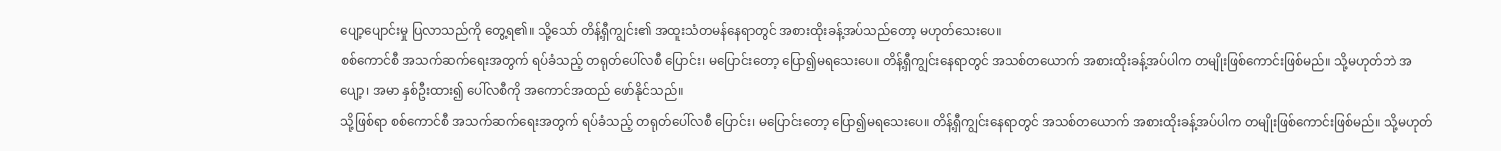ပျော့ပျောင်းမှု ပြလာသည်ကို တွေ့ရ၏။ သို့သော် တိန့်ရှီကျွင်း၏ အထူးသံတမန်နေရာတွင် အစားထိုးခန့်အပ်သည်တော့ မဟုတ်သေးပေ။
စစ်ကောင်စီ အသက်ဆက်ရေးအတွက် ရပ်ခံသည့် တရုတ်ပေါ်လစီ ပြောင်း၊ မပြောင်းတော့ ပြော၍မရသေးပေ။ တိန့်ရှီကျွင်းနေရာတွင် အသစ်တယောက် အစားထိုးခန့်အပ်ပါက တမျိုးဖြစ်ကောင်းဖြစ်မည်။ သို့မဟုတ်ဘဲ အပျော့၊ အမာ နှစ်ဦးထား၍ ပေါ်လစီကို အကောင်အထည် ဖော်နိုင်သည်။
သို့ဖြစ်ရာ စစ်ကောင်စီ အသက်ဆက်ရေးအတွက် ရပ်ခံသည့် တရုတ်ပေါ်လစီ ပြောင်း၊ မပြောင်းတော့ ပြော၍မရသေးပေ။ တိန့်ရှီကျွင်းနေရာတွင် အသစ်တယောက် အစားထိုးခန့်အပ်ပါက တမျိုးဖြစ်ကောင်းဖြစ်မည်။ သို့မဟုတ်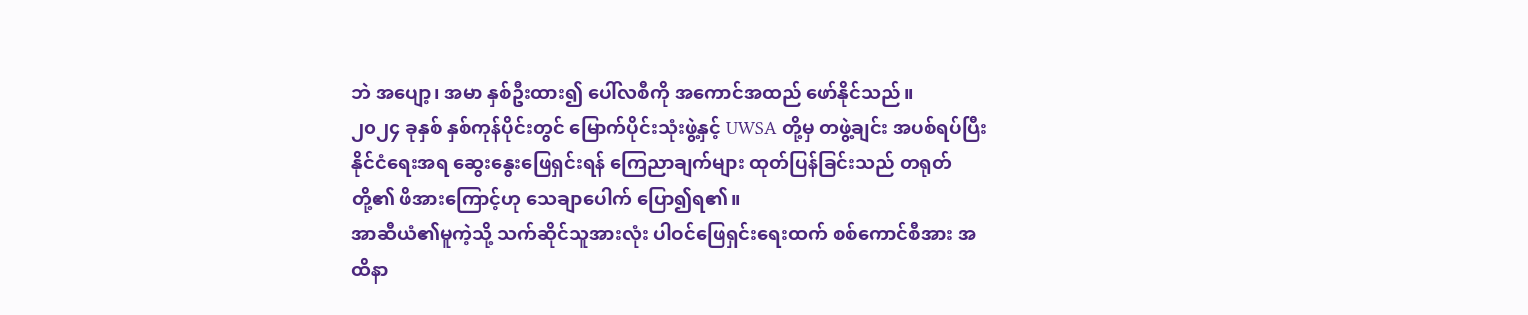ဘဲ အပျော့၊ အမာ နှစ်ဦးထား၍ ပေါ်လစီကို အကောင်အထည် ဖော်နိုင်သည်။
၂၀၂၄ ခုနှစ် နှစ်ကုန်ပိုင်းတွင် မြောက်ပိုင်းသုံးဖွဲ့နှင့် UWSA တို့မှ တဖွဲ့ချင်း အပစ်ရပ်ပြီး နိုင်ငံရေးအရ ဆွေးနွေးဖြေရှင်းရန် ကြေညာချက်များ ထုတ်ပြန်ခြင်းသည် တရုတ်တို့၏ ဖိအားကြောင့်ဟု သေချာပေါက် ပြော၍ရ၏။
အာဆီယံ၏မူကဲ့သို့ သက်ဆိုင်သူအားလုံး ပါဝင်ဖြေရှင်းရေးထက် စစ်ကောင်စီအား အထိနာ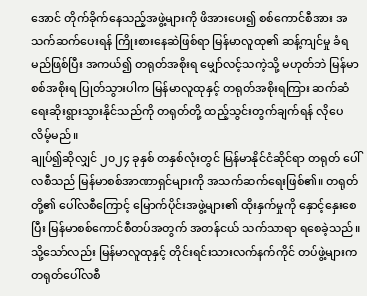အောင် တိုက်ခိုက်နေသည့်အဖွဲ့များကို ဖိအားပေး၍ စစ်ကောင်စီအား အသက်ဆက်ပေးရန် ကြိုးစားနေဆဲဖြစ်ရာ မြန်မာလူထု၏ ဆန့်ကျင်မှု ခံရမည်ဖြစ်ပြီး အကယ်၍ တရုတ်အစိုးရ မျှော်လင့်သကဲ့သို့ မဟုတ်ဘဲ မြန်မာစစ်အစိုးရ ပြုတ်သွားပါက မြန်မာလူထုနှင့် တရုတ်အစိုးရကြား ဆက်ဆံရေးဆိုးရွားသွားနိုင်သည်ကို တရုတ်တို့ ထည့်သွင်းတွက်ချက်ရန် လိုပေလိမ့်မည်။
ချုပ်၍ဆိုလျှင် ၂၀၂၄ ခုနှစ် တနှစ်လုံးတွင် မြန်မာနိုင်ငံဆိုင်ရာ တရုတ် ပေါ်လစီသည် မြန်မာစစ်အာဏာရှင်များကို အသက်ဆက်ရေးဖြစ်၏။ တရုတ်တို့၏ ပေါ်လစီကြောင့် မြောက်ပိုင်းအဖွဲ့များ၏ ထိုးနှက်မှုကို နှောင့်နှေးစေပြီး မြန်မာစစ်ကောင်စီတပ်အတွက် အတန်ငယ် သက်သာရာ ရစေခဲ့သည်။
သို့သော်လည်း မြန်မာလူထုနှင့် တိုင်းရင်းသားလက်နက်ကိုင် တပ်ဖွဲ့များက တရုတ်ပေါ်လစီ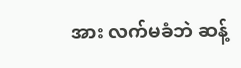အား လက်မခံဘဲ ဆန့်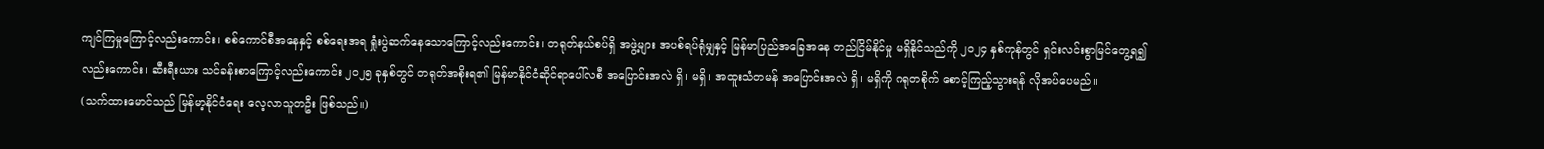ကျင်ကြမှုကြောင့်လည်းကောင်း၊ စစ်ကောင်စီအနေနှင့် စစ်ရေးအရ ရှုံးပွဲဆက်နေသောကြောင့်လည်းကောင်း၊ တရုတ်နယ်စပ်ရှိ အဖွဲ့များ အပစ်ရပ်ရုံမျှနှင့် မြန်မာပြည်အခြေအနေ တည်ငြိမ်နိုင်မှု မရှိနိုင်သည်ကို ၂၀၂၄ နှစ်ကုန်တွင် ရှင်းလင်းစွာမြင်တွေ့ရ၍လည်းကောင်း၊ ဆီးရီးယား သင်ခန်းစာကြောင့်လည်းကောင်း ၂၀၂၅ ခုနှစ်တွင် တရုတ်အစိုးရ၏ မြန်မာနိုင်ငံဆိုင်ရာပေါ်လစီ အပြောင်းအလဲ ရှိ၊ မရှိ၊ အထူးသံတမန် အပြောင်းအလဲ ရှိ၊ မရှိကို ဂရုတစိုက် စောင့်ကြည့်သွားရန် လိုအပ်ပေမည်။
(သက်ထားမောင်သည် မြန်မာ့နိုင်ငံရေး လေ့လာသူတဦး ဖြစ်သည်။)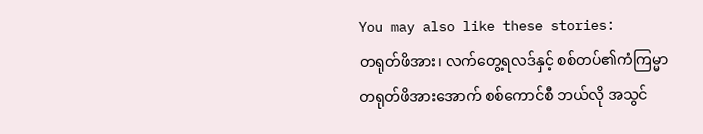You may also like these stories:
တရုတ်ဖိအား၊ လက်တွေ့ရလဒ်နှင့် စစ်တပ်၏ကံကြမ္မာ
တရုတ်ဖိအားအောက် စစ်ကောင်စီ ဘယ်လို အသွင်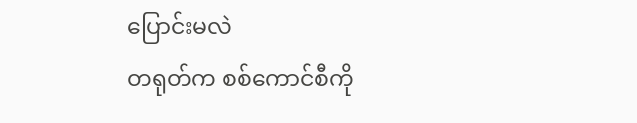ပြောင်းမလဲ
တရုတ်က စစ်ကောင်စီကို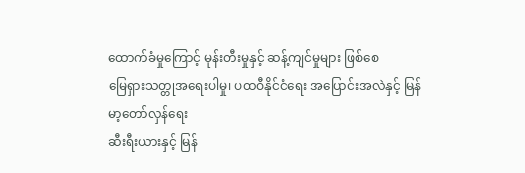ထောက်ခံမှုကြောင့် မုန်းတီးမှုနှင့် ဆန့်ကျင်မှုများ ဖြစ်စေ
မြေရှားသတ္တုအရေးပါမှု၊ ပထဝီနိုင်ငံရေး အပြောင်းအလဲနှင့် မြန်မာ့တော်လှန်ရေး
ဆီးရီးယားနှင့် မြန်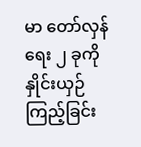မာ တော်လှန်ရေး ၂ ခုကို နှိုင်းယှဉ်ကြည့်ခြင်း